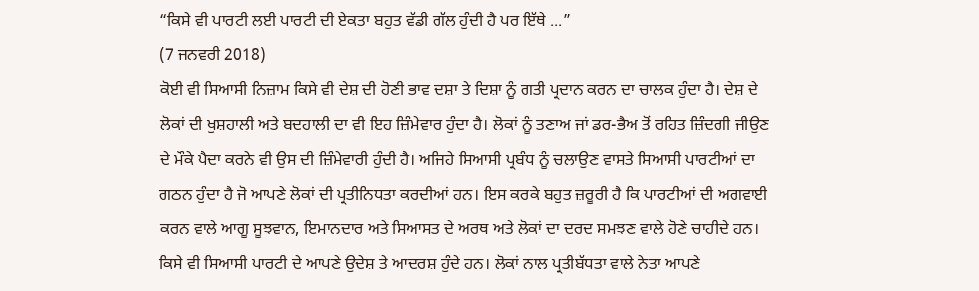“ਕਿਸੇ ਵੀ ਪਾਰਟੀ ਲਈ ਪਾਰਟੀ ਦੀ ਏਕਤਾ ਬਹੁਤ ਵੱਡੀ ਗੱਲ ਹੁੰਦੀ ਹੈ ਪਰ ਇੱਥੇ ...”
(7 ਜਨਵਰੀ 2018)
ਕੋਈ ਵੀ ਸਿਆਸੀ ਨਿਜ਼ਾਮ ਕਿਸੇ ਵੀ ਦੇਸ਼ ਦੀ ਹੋਣੀ ਭਾਵ ਦਸ਼ਾ ਤੇ ਦਿਸ਼ਾ ਨੂੰ ਗਤੀ ਪ੍ਰਦਾਨ ਕਰਨ ਦਾ ਚਾਲਕ ਹੁੰਦਾ ਹੈ। ਦੇਸ਼ ਦੇ ਲੋਕਾਂ ਦੀ ਖੁਸ਼ਹਾਲੀ ਅਤੇ ਬਦਹਾਲੀ ਦਾ ਵੀ ਇਹ ਜ਼ਿੰਮੇਵਾਰ ਹੁੰਦਾ ਹੈ। ਲੋਕਾਂ ਨੂੰ ਤਣਾਅ ਜਾਂ ਡਰ-ਭੈਅ ਤੋਂ ਰਹਿਤ ਜ਼ਿੰਦਗੀ ਜੀਉਣ ਦੇ ਮੌਕੇ ਪੈਦਾ ਕਰਨੇ ਵੀ ਉਸ ਦੀ ਜ਼ਿੰਮੇਵਾਰੀ ਹੁੰਦੀ ਹੈ। ਅਜਿਹੇ ਸਿਆਸੀ ਪ੍ਰਬੰਧ ਨੂੰ ਚਲਾਉਣ ਵਾਸਤੇ ਸਿਆਸੀ ਪਾਰਟੀਆਂ ਦਾ ਗਠਨ ਹੁੰਦਾ ਹੈ ਜੋ ਆਪਣੇ ਲੋਕਾਂ ਦੀ ਪ੍ਰਤੀਨਿਧਤਾ ਕਰਦੀਆਂ ਹਨ। ਇਸ ਕਰਕੇ ਬਹੁਤ ਜ਼ਰੂਰੀ ਹੈ ਕਿ ਪਾਰਟੀਆਂ ਦੀ ਅਗਵਾਈ ਕਰਨ ਵਾਲੇ ਆਗੂ ਸੂਝਵਾਨ, ਇਮਾਨਦਾਰ ਅਤੇ ਸਿਆਸਤ ਦੇ ਅਰਥ ਅਤੇ ਲੋਕਾਂ ਦਾ ਦਰਦ ਸਮਝਣ ਵਾਲੇ ਹੋਣੇ ਚਾਹੀਦੇ ਹਨ।
ਕਿਸੇ ਵੀ ਸਿਆਸੀ ਪਾਰਟੀ ਦੇ ਆਪਣੇ ਉਦੇਸ਼ ਤੇ ਆਦਰਸ਼ ਹੁੰਦੇ ਹਨ। ਲੋਕਾਂ ਨਾਲ ਪ੍ਰਤੀਬੱਧਤਾ ਵਾਲੇ ਨੇਤਾ ਆਪਣੇ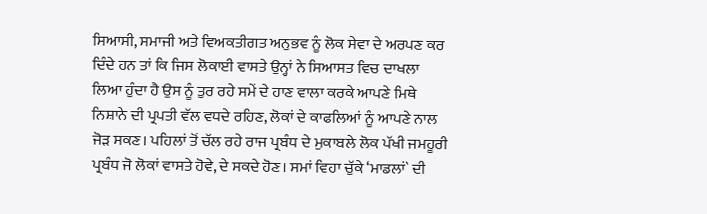ਸਿਆਸੀ, ਸਮਾਜੀ ਅਤੇ ਵਿਅਕਤੀਗਤ ਅਨੁਭਵ ਨੂੰ ਲੋਕ ਸੇਵਾ ਦੇ ਅਰਪਣ ਕਰ ਦਿੰਦੇ ਹਨ ਤਾਂ ਕਿ ਜਿਸ ਲੋਕਾਈ ਵਾਸਤੇ ਉਨ੍ਹਾਂ ਨੇ ਸਿਆਸਤ ਵਿਚ ਦਾਖਲਾ ਲਿਆ ਹੁੰਦਾ ਹੈ ਉਸ ਨੂੰ ਤੁਰ ਰਹੇ ਸਮੇਂ ਦੇ ਹਾਣ ਵਾਲਾ ਕਰਕੇ ਆਪਣੇ ਮਿਥੇ ਨਿਸ਼ਾਨੇ ਦੀ ਪ੍ਰਪਤੀ ਵੱਲ ਵਧਦੇ ਰਹਿਣ, ਲੋਕਾਂ ਦੇ ਕਾਫਲਿਆਂ ਨੂੰ ਆਪਣੇ ਨਾਲ ਜੋੜ ਸਕਣ। ਪਹਿਲਾਂ ਤੋਂ ਚੱਲ ਰਹੇ ਰਾਜ ਪ੍ਰਬੰਧ ਦੇ ਮੁਕਾਬਲੇ ਲੋਕ ਪੱਖੀ ਜਮਹੂਰੀ ਪ੍ਰਬੰਧ ਜੋ ਲੋਕਾਂ ਵਾਸਤੇ ਹੋਵੇ, ਦੇ ਸਕਦੇ ਹੋਣ। ਸਮਾਂ ਵਿਹਾ ਚੁੱਕੇ ‘ਮਾਡਲਾਂ` ਦੀ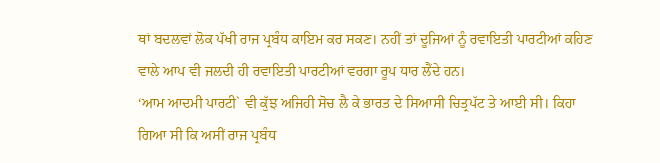ਥਾਂ ਬਦਲਵਾਂ ਲੋਕ ਪੱਖੀ ਰਾਜ ਪ੍ਰਬੰਧ ਕਾਇਮ ਕਰ ਸਕਣ। ਨਹੀਂ ਤਾਂ ਦੂਜਿਆਂ ਨੂੰ ਰਵਾਇਤੀ ਪਾਰਟੀਆਂ ਕਹਿਣ ਵਾਲੇ ਆਪ ਵੀ ਜਲਦੀ ਹੀ ਰਵਾਇਤੀ ਪਾਰਟੀਆਂ ਵਰਗਾ ਰੂਪ ਧਾਰ ਲੈਂਦੇ ਹਨ।
‘ਆਮ ਆਦਮੀ ਪਾਰਟੀ` ਵੀ ਕੁੱਝ ਅਜਿਹੀ ਸੋਚ ਲੈ ਕੇ ਭਾਰਤ ਦੇ ਸਿਆਸੀ ਚਿਤ੍ਰਪੱਟ ਤੇ ਆਈ ਸੀ। ਕਿਹਾ ਗਿਆ ਸੀ ਕਿ ਅਸੀਂ ਰਾਜ ਪ੍ਰਬੰਧ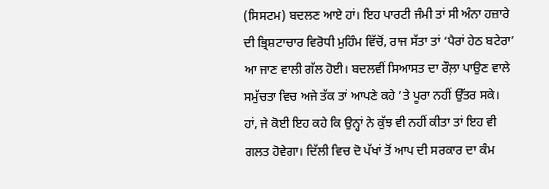(ਸਿਸਟਮ) ਬਦਲਣ ਆਏ ਹਾਂ। ਇਹ ਪਾਰਟੀ ਜੰਮੀ ਤਾਂ ਸੀ ਅੰਨਾ ਹਜ਼ਾਰੇ ਦੀ ਭ੍ਰਿਸ਼ਟਾਚਾਰ ਵਿਰੋਧੀ ਮੁਹਿੰਮ ਵਿੱਚੋਂ, ਰਾਜ ਸੱਤਾ ਤਾਂ ‘ਪੈਰਾਂ ਹੇਠ ਬਟੇਰਾ’ ਆ ਜਾਣ ਵਾਲੀ ਗੱਲ ਹੋਈ। ਬਦਲਵੀਂ ਸਿਆਸਤ ਦਾ ਰੌਲ਼ਾ ਪਾਉਣ ਵਾਲੇ ਸਮੁੱਚਤਾ ਵਿਚ ਅਜੇ ਤੱਕ ਤਾਂ ਆਪਣੇ ਕਹੇ ’ਤੇ ਪੂਰਾ ਨਹੀਂ ਉੱਤਰ ਸਕੇ। ਹਾਂ, ਜੇ ਕੋਈ ਇਹ ਕਹੇ ਕਿ ਉਨ੍ਹਾਂ ਨੇ ਕੁੱਝ ਵੀ ਨਹੀਂ ਕੀਤਾ ਤਾਂ ਇਹ ਵੀ ਗਲਤ ਹੋਵੇਗਾ। ਦਿੱਲੀ ਵਿਚ ਦੋ ਪੱਖਾਂ ਤੋਂ ਆਪ ਦੀ ਸਰਕਾਰ ਦਾ ਕੰਮ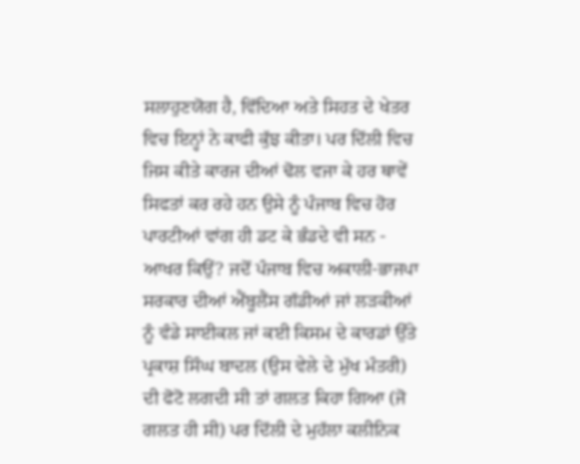ਸਲਾਹੁਣਯੋਗ ਹੈ, ਵਿੱਦਿਆ ਅਤੇ ਸਿਹਤ ਦੇ ਖੇਤਰ ਵਿਚ ਇਨ੍ਹਾਂ ਨੇ ਕਾਫੀ ਕੁੱਝ ਕੀਤਾ। ਪਰ ਦਿੱਲੀ ਵਿਚ ਜਿਸ ਕੀਤੇ ਕਾਰਜ ਦੀਆਂ ਢੋਲ ਵਜਾ ਕੇ ਹਰ ਥਾਵੇਂ ਸਿਫਤਾਂ ਕਰ ਰਹੇ ਹਨ ਉਸੇ ਨੂੰ ਪੰਜਾਬ ਵਿਚ ਹੋਰ ਪਾਰਟੀਆਂ ਵਾਂਗ ਹੀ ਡਟ ਕੇ ਭੰਡਦੇ ਵੀ ਸਨ - ਆਖਰ ਕਿਉਂ? ਜਦੋਂ ਪੰਜਾਬ ਵਿਚ ਅਕਾਲੀ-ਭਾਜਪਾ ਸਰਕਾਰ ਦੀਆਂ ਐਂਬੂਲੈਂਸ ਗੱਡੀਆਂ ਜਾਂ ਲੜਕੀਆਂ ਨੂੰ ਵੰਡੇ ਸਾਈਕਲ ਜਾਂ ਕਈ ਕਿਸਮ ਦੇ ਕਾਰਡਾਂ ਉੱਤੇ ਪ੍ਰਕਾਸ਼ ਸਿੰਘ ਬਾਦਲ (ਉਸ ਵੇਲੇ ਦੇ ਮੁੱਖ ਮੰਤਰੀ) ਦੀ ਫੋਟੋ ਲਗਦੀ ਸੀ ਤਾਂ ਗਲਤ ਕਿਹਾ ਗਿਆ (ਜੋ ਗਲਤ ਹੀ ਸੀ) ਪਰ ਦਿੱਲੀ ਦੇ ਮੁਹੱਲਾ ਕਲੀਨਿਕ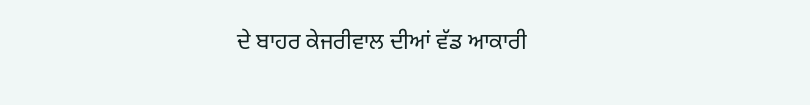ਦੇ ਬਾਹਰ ਕੇਜਰੀਵਾਲ ਦੀਆਂ ਵੱਡ ਆਕਾਰੀ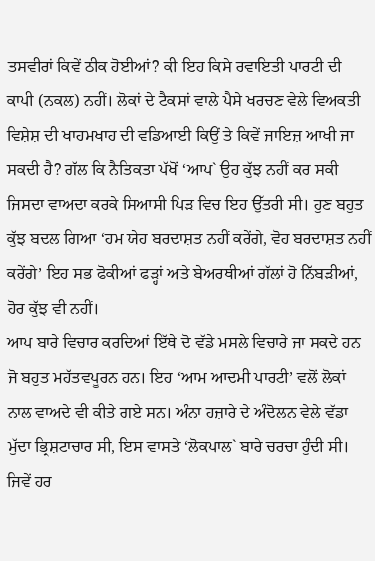ਤਸਵੀਰਾਂ ਕਿਵੇਂ ਠੀਕ ਹੋਈਆਂ? ਕੀ ਇਹ ਕਿਸੇ ਰਵਾਇਤੀ ਪਾਰਟੀ ਦੀ ਕਾਪੀ (ਨਕਲ) ਨਹੀਂ। ਲੋਕਾਂ ਦੇ ਟੈਕਸਾਂ ਵਾਲੇ ਪੈਸੇ ਖਰਚਣ ਵੇਲੇ ਵਿਅਕਤੀ ਵਿਸ਼ੇਸ਼ ਦੀ ਖਾਹਮਖਾਹ ਦੀ ਵਡਿਆਈ ਕਿਉਂ ਤੇ ਕਿਵੇਂ ਜਾਇਜ਼ ਆਖੀ ਜਾ ਸਕਦੀ ਹੈ? ਗੱਲ ਕਿ ਨੈਤਿਕਤਾ ਪੱਖੋਂ ‘ਆਪ` ਉਹ ਕੁੱਝ ਨਹੀਂ ਕਰ ਸਕੀ ਜਿਸਦਾ ਵਾਅਦਾ ਕਰਕੇ ਸਿਆਸੀ ਪਿੜ ਵਿਚ ਇਹ ਉੱਤਰੀ ਸੀ। ਹੁਣ ਬਹੁਤ ਕੁੱਝ ਬਦਲ ਗਿਆ ‘ਹਮ ਯੇਹ ਬਰਦਾਸ਼ਤ ਨਹੀਂ ਕਰੇਂਗੇ, ਵੋਹ ਬਰਦਾਸ਼ਤ ਨਹੀਂ ਕਰੇਂਗੇ’ ਇਹ ਸਭ ਫੋਕੀਆਂ ਫੜ੍ਹਾਂ ਅਤੇ ਬੇਅਰਥੀਆਂ ਗੱਲਾਂ ਹੋ ਨਿੱਬੜੀਆਂ, ਹੋਰ ਕੁੱਝ ਵੀ ਨਹੀਂ।
ਆਪ ਬਾਰੇ ਵਿਚਾਰ ਕਰਦਿਆਂ ਇੱਥੇ ਦੋ ਵੱਡੇ ਮਸਲੇ ਵਿਚਾਰੇ ਜਾ ਸਕਦੇ ਹਨ ਜੋ ਬਹੁਤ ਮਹੱਤਵਪੂਰਨ ਹਨ। ਇਹ ‘ਆਮ ਆਦਮੀ ਪਾਰਟੀ’ ਵਲੋਂ ਲੋਕਾਂ ਨਾਲ ਵਾਅਦੇ ਵੀ ਕੀਤੇ ਗਏ ਸਨ। ਅੰਨਾ ਹਜ਼ਾਰੇ ਦੇ ਅੰਦੋਲਨ ਵੇਲੇ ਵੱਡਾ ਮੁੱਦਾ ਭ੍ਰਿਸ਼ਟਾਚਾਰ ਸੀ, ਇਸ ਵਾਸਤੇ ‘ਲੋਕਪਾਲ` ਬਾਰੇ ਚਰਚਾ ਹੁੰਦੀ ਸੀ। ਜਿਵੇਂ ਹਰ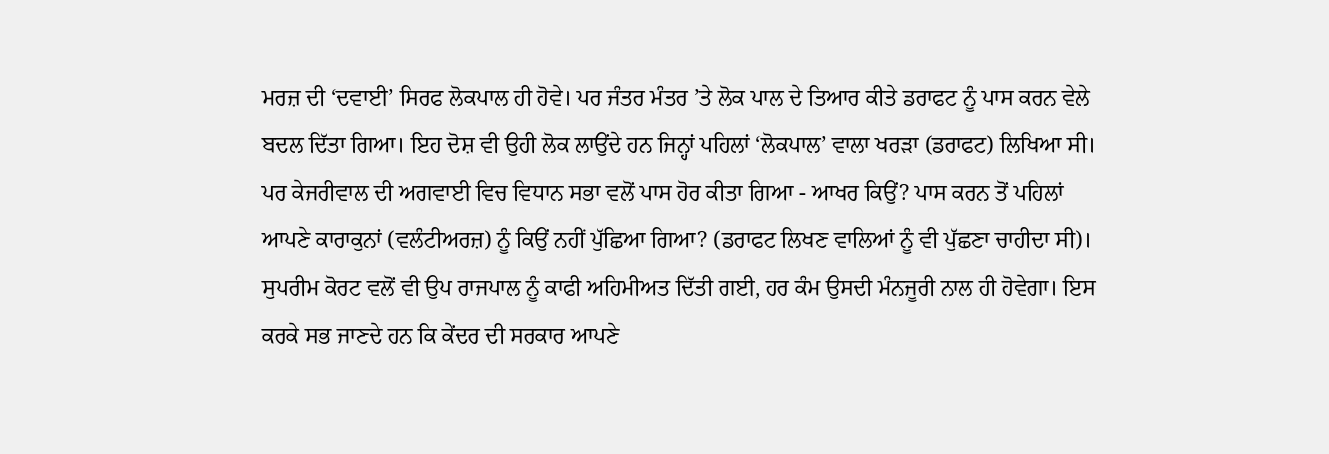ਮਰਜ਼ ਦੀ ‘ਦਵਾਈ’ ਸਿਰਫ ਲੋਕਪਾਲ ਹੀ ਹੋਵੇ। ਪਰ ਜੰਤਰ ਮੰਤਰ ’ਤੇ ਲੋਕ ਪਾਲ ਦੇ ਤਿਆਰ ਕੀਤੇ ਡਰਾਫਟ ਨੂੰ ਪਾਸ ਕਰਨ ਵੇਲੇ ਬਦਲ ਦਿੱਤਾ ਗਿਆ। ਇਹ ਦੋਸ਼ ਵੀ ਉਹੀ ਲੋਕ ਲਾਉਂਦੇ ਹਨ ਜਿਨ੍ਹਾਂ ਪਹਿਲਾਂ ‘ਲੋਕਪਾਲ’ ਵਾਲਾ ਖਰੜਾ (ਡਰਾਫਟ) ਲਿਖਿਆ ਸੀ। ਪਰ ਕੇਜਰੀਵਾਲ ਦੀ ਅਗਵਾਈ ਵਿਚ ਵਿਧਾਨ ਸਭਾ ਵਲੋਂ ਪਾਸ ਹੋਰ ਕੀਤਾ ਗਿਆ - ਆਖਰ ਕਿਉਂ? ਪਾਸ ਕਰਨ ਤੋਂ ਪਹਿਲਾਂ ਆਪਣੇ ਕਾਰਾਕੁਨਾਂ (ਵਲੰਟੀਅਰਜ਼) ਨੂੰ ਕਿਉਂ ਨਹੀਂ ਪੁੱਛਿਆ ਗਿਆ? (ਡਰਾਫਟ ਲਿਖਣ ਵਾਲਿਆਂ ਨੂੰ ਵੀ ਪੁੱਛਣਾ ਚਾਹੀਦਾ ਸੀ)। ਸੁਪਰੀਮ ਕੋਰਟ ਵਲੋਂ ਵੀ ਉਪ ਰਾਜਪਾਲ ਨੂੰ ਕਾਫੀ ਅਹਿਮੀਅਤ ਦਿੱਤੀ ਗਈ, ਹਰ ਕੰਮ ਉਸਦੀ ਮੰਨਜੂਰੀ ਨਾਲ ਹੀ ਹੋਵੇਗਾ। ਇਸ ਕਰਕੇ ਸਭ ਜਾਣਦੇ ਹਨ ਕਿ ਕੇਂਦਰ ਦੀ ਸਰਕਾਰ ਆਪਣੇ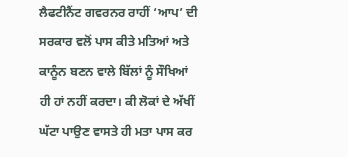ਲੈਫਟੀਨੈਂਟ ਗਵਰਨਰ ਰਾਹੀਂ ‘ਆਪ’ ਦੀ ਸਰਕਾਰ ਵਲੋਂ ਪਾਸ ਕੀਤੇ ਮਤਿਆਂ ਅਤੇ ਕਾਨੂੰਨ ਬਣਨ ਵਾਲੇ ਬਿੱਲਾਂ ਨੂੰ ਸੌਖਿਆਂ ਹੀ ਹਾਂ ਨਹੀਂ ਕਰਦਾ। ਕੀ ਲੋਕਾਂ ਦੇ ਅੱਖੀਂ ਘੱਟਾ ਪਾਉਣ ਵਾਸਤੇ ਹੀ ਮਤਾ ਪਾਸ ਕਰ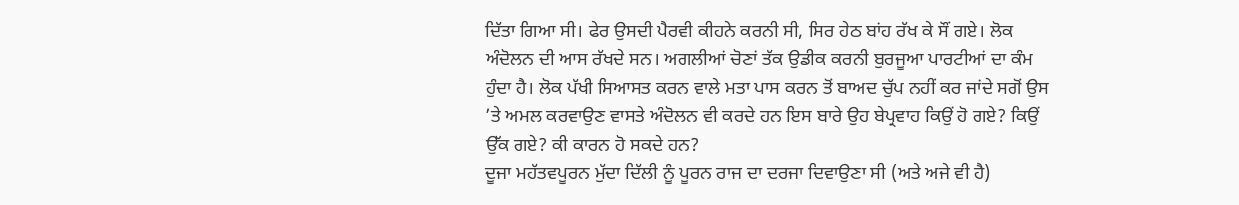ਦਿੱਤਾ ਗਿਆ ਸੀ। ਫੇਰ ਉਸਦੀ ਪੈਰਵੀ ਕੀਹਨੇ ਕਰਨੀ ਸੀ, ਸਿਰ ਹੇਠ ਬਾਂਹ ਰੱਖ ਕੇ ਸੌਂ ਗਏ। ਲੋਕ ਅੰਦੋਲਨ ਦੀ ਆਸ ਰੱਖਦੇ ਸਨ। ਅਗਲੀਆਂ ਚੋਣਾਂ ਤੱਕ ਉਡੀਕ ਕਰਨੀ ਬੁਰਜੂਆ ਪਾਰਟੀਆਂ ਦਾ ਕੰਮ ਹੁੰਦਾ ਹੈ। ਲੋਕ ਪੱਖੀ ਸਿਆਸਤ ਕਰਨ ਵਾਲੇ ਮਤਾ ਪਾਸ ਕਰਨ ਤੋਂ ਬਾਅਦ ਚੁੱਪ ਨਹੀਂ ਕਰ ਜਾਂਦੇ ਸਗੋਂ ਉਸ ’ਤੇ ਅਮਲ ਕਰਵਾਉਣ ਵਾਸਤੇ ਅੰਦੋਲਨ ਵੀ ਕਰਦੇ ਹਨ ਇਸ ਬਾਰੇ ਉਹ ਬੇਪ੍ਰਵਾਹ ਕਿਉਂ ਹੋ ਗਏ? ਕਿਉਂ ਉੱਕ ਗਏ? ਕੀ ਕਾਰਨ ਹੋ ਸਕਦੇ ਹਨ?
ਦੂਜਾ ਮਹੱਤਵਪੂਰਨ ਮੁੱਦਾ ਦਿੱਲੀ ਨੂੰ ਪੂਰਨ ਰਾਜ ਦਾ ਦਰਜਾ ਦਿਵਾਉਣਾ ਸੀ (ਅਤੇ ਅਜੇ ਵੀ ਹੈ)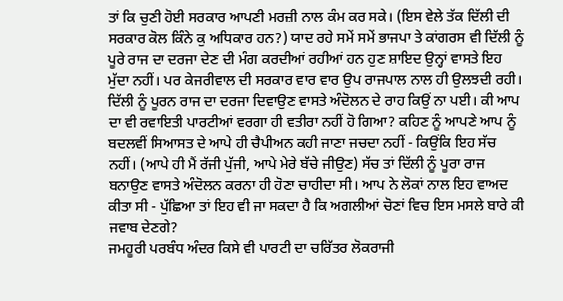ਤਾਂ ਕਿ ਚੁਣੀ ਹੋਈ ਸਰਕਾਰ ਆਪਣੀ ਮਰਜ਼ੀ ਨਾਲ ਕੰਮ ਕਰ ਸਕੇ। (ਇਸ ਵੇਲੇ ਤੱਕ ਦਿੱਲੀ ਦੀ ਸਰਕਾਰ ਕੋਲ ਕਿੰਨੇ ਕੁ ਅਧਿਕਾਰ ਹਨ?) ਯਾਦ ਰਹੇ ਸਮੇਂ ਸਮੇਂ ਭਾਜਪਾ ਤੇ ਕਾਂਗਰਸ ਵੀ ਦਿੱਲੀ ਨੂੰ ਪੂਰੇ ਰਾਜ ਦਾ ਦਰਜਾ ਦੇਣ ਦੀ ਮੰਗ ਕਰਦੀਆਂ ਰਹੀਆਂ ਹਨ ਹੁਣ ਸ਼ਾਇਦ ਉਨ੍ਹਾਂ ਵਾਸਤੇ ਇਹ ਮੁੱਦਾ ਨਹੀਂ। ਪਰ ਕੇਜਰੀਵਾਲ ਦੀ ਸਰਕਾਰ ਵਾਰ ਵਾਰ ਉਪ ਰਾਜਪਾਲ ਨਾਲ ਹੀ ਉਲਝਦੀ ਰਹੀ। ਦਿੱਲੀ ਨੂੰ ਪੂਰਨ ਰਾਜ ਦਾ ਦਰਜਾ ਦਿਵਾਉਣ ਵਾਸਤੇ ਅੰਦੋਲਨ ਦੇ ਰਾਹ ਕਿਉਂ ਨਾ ਪਈ। ਕੀ ਆਪ ਦਾ ਵੀ ਰਵਾਇਤੀ ਪਾਰਟੀਆਂ ਵਰਗਾ ਹੀ ਵਤੀਰਾ ਨਹੀਂ ਹੋ ਗਿਆ? ਕਹਿਣ ਨੂੰ ਆਪਣੇ ਆਪ ਨੂੰ ਬਦਲਵੀਂ ਸਿਆਸਤ ਦੇ ਆਪੇ ਹੀ ਚੈਪੀਅਨ ਕਹੀ ਜਾਣਾ ਜਚਦਾ ਨਹੀਂ - ਕਿਉਂਕਿ ਇਹ ਸੱਚ ਨਹੀਂ। (ਆਪੇ ਹੀ ਮੈਂ ਰੱਜੀ ਪੁੱਜੀ, ਆਪੇ ਮੇਰੇ ਬੱਚੇ ਜੀਉਣ) ਸੱਚ ਤਾਂ ਦਿੱਲੀ ਨੂੰ ਪੂਰਾ ਰਾਜ ਬਨਾਉਣ ਵਾਸਤੇ ਅੰਦੋਲਨ ਕਰਨਾ ਹੀ ਹੋਣਾ ਚਾਹੀਦਾ ਸੀ। ਆਪ ਨੇ ਲੋਕਾਂ ਨਾਲ ਇਹ ਵਾਅਦ ਕੀਤਾ ਸੀ - ਪੁੱਛਿਆ ਤਾਂ ਇਹ ਵੀ ਜਾ ਸਕਦਾ ਹੈ ਕਿ ਅਗਲੀਆਂ ਚੋਣਾਂ ਵਿਚ ਇਸ ਮਸਲੇ ਬਾਰੇ ਕੀ ਜਵਾਬ ਦੇਣਗੇ?
ਜਮਹੂਰੀ ਪਰਬੰਧ ਅੰਦਰ ਕਿਸੇ ਵੀ ਪਾਰਟੀ ਦਾ ਚਰਿੱਤਰ ਲੋਕਰਾਜੀ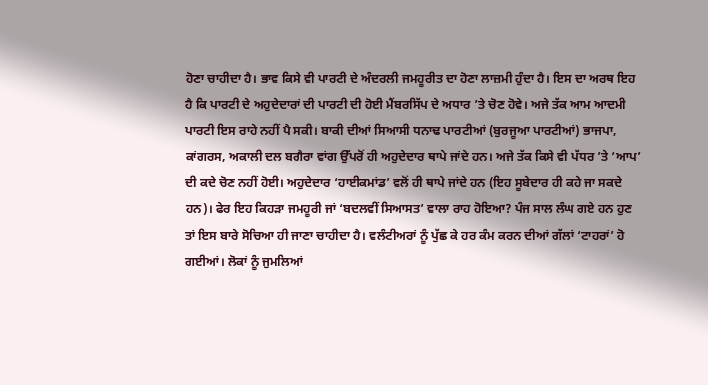ਹੋਣਾ ਚਾਹੀਦਾ ਹੈ। ਭਾਵ ਕਿਸੇ ਵੀ ਪਾਰਟੀ ਦੇ ਅੰਦਰਲੀ ਜਮਹੂਰੀਤ ਦਾ ਹੋਣਾ ਲਾਜ਼ਮੀ ਹੁੰਦਾ ਹੈ। ਇਸ ਦਾ ਅਰਥ ਇਹ ਹੈ ਕਿ ਪਾਰਟੀ ਦੇ ਅਹੁਦੇਦਾਰਾਂ ਦੀ ਪਾਰਟੀ ਦੀ ਹੋਈ ਮੈਂਬਰਸਿੱਪ ਦੇ ਅਧਾਰ ’ਤੇ ਚੋਣ ਹੋਵੇ। ਅਜੇ ਤੱਕ ਆਮ ਆਦਮੀ ਪਾਰਟੀ ਇਸ ਰਾਹੇ ਨਹੀਂ ਪੈ ਸਕੀ। ਬਾਕੀ ਦੀਆਂ ਸਿਆਸੀ ਧਨਾਢ ਪਾਰਟੀਆਂ (ਬੁਰਜੂਆ ਪਾਰਟੀਆਂ) ਭਾਜਪਾ, ਕਾਂਗਰਸ, ਅਕਾਲੀ ਦਲ ਬਗੈਰਾ ਵਾਂਗ ਉੱਪਰੋਂ ਹੀ ਅਹੁਦੇਦਾਰ ਥਾਪੇ ਜਾਂਦੇ ਹਨ। ਅਜੇ ਤੱਕ ਕਿਸੇ ਵੀ ਪੱਧਰ ’ਤੇ ‘ਆਪ’ ਦੀ ਕਦੇ ਚੋਣ ਨਹੀਂ ਹੋਈ। ਅਹੁਦੇਦਾਰ ‘ਹਾਈਕਮਾਂਡ’ ਵਲੋਂ ਹੀ ਥਾਪੇ ਜਾਂਦੇ ਹਨ (ਇਹ ਸੂਬੇਦਾਰ ਹੀ ਕਹੇ ਜਾ ਸਕਦੇ ਹਨ)। ਫੇਰ ਇਹ ਕਿਹੜਾ ਜਮਹੂਰੀ ਜਾਂ ‘ਬਦਲਵੀਂ ਸਿਆਸਤ’ ਵਾਲਾ ਰਾਹ ਹੋਇਆ? ਪੰਜ ਸਾਲ ਲੰਘ ਗਏ ਹਨ ਹੁਣ ਤਾਂ ਇਸ ਬਾਰੇ ਸੋਚਿਆ ਹੀ ਜਾਣਾ ਚਾਹੀਦਾ ਹੈ। ਵਲੰਟੀਅਰਾਂ ਨੂੰ ਪੁੱਛ ਕੇ ਹਰ ਕੰਮ ਕਰਨ ਦੀਆਂ ਗੱਲਾਂ ‘ਟਾਹਰਾਂ’ ਹੋ ਗਈਆਂ। ਲੋਕਾਂ ਨੂੰ ਜੁਮਲਿਆਂ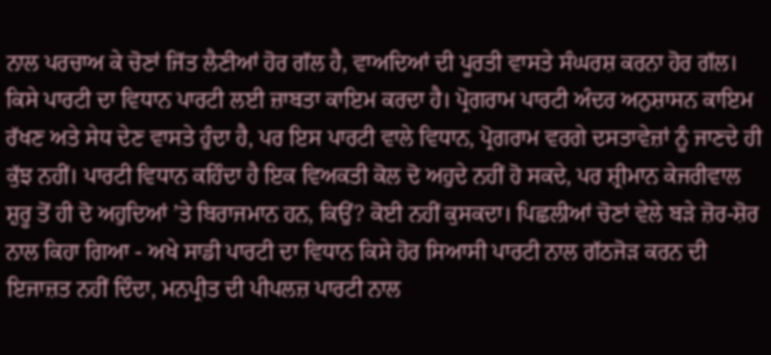ਨਾਲ ਪਰਚਾਅ ਕੇ ਚੋਣਾਂ ਜਿੱਤ ਲੈਣੀਆਂ ਹੋਰ ਗੱਲ ਹੈ, ਵਾਅਦਿਆਂ ਦੀ ਪੂਰਤੀ ਵਾਸਤੇ ਸੰਘਰਸ਼ ਕਰਨਾ ਹੋਰ ਗੱਲ। ਕਿਸੇ ਪਾਰਟੀ ਦਾ ਵਿਧਾਨ ਪਾਰਟੀ ਲਈ ਜ਼ਾਬਤਾ ਕਾਇਮ ਕਰਦਾ ਹੈ। ਪ੍ਰੋਗਰਾਮ ਪਾਰਟੀ ਅੰਦਰ ਅਨੁਸ਼ਾਸਨ ਕਾਇਮ ਰੱਖਣ ਅਤੇ ਸੇਧ ਦੇਣ ਵਾਸਤੇ ਹੁੰਦਾ ਹੈ, ਪਰ ਇਸ ਪਾਰਟੀ ਵਾਲੇ ਵਿਧਾਨ, ਪ੍ਰੋਗਰਾਮ ਵਰਗੇ ਦਸਤਾਵੇਜ਼ਾਂ ਨੂੰ ਜਾਣਦੇ ਹੀ ਕੁੱਝ ਨਹੀਂ। ਪਾਰਟੀ ਵਿਧਾਨ ਕਹਿੰਦਾ ਹੈ ਇਕ ਵਿਅਕਤੀ ਕੋਲ ਦੋ ਅਹੁਦੇ ਨਹੀਂ ਹੋ ਸਕਦੇ, ਪਰ ਸ਼੍ਰੀਮਾਨ ਕੇਜਰੀਵਾਲ ਸ਼ੁਰੂ ਤੋਂ ਹੀ ਦੋ ਅਹੁਦਿਆਂ ’ਤੇ ਬਿਰਾਜਮਾਨ ਹਨ, ਕਿਉਂ? ਕੋਈ ਨਹੀਂ ਕੁਸਕਦਾ। ਪਿਛਲੀਆਂ ਚੋਣਾਂ ਵੇਲੇ ਬੜੇ ਜ਼ੋਰ-ਸ਼ੋਰ ਨਾਲ ਕਿਹਾ ਗਿਆ - ਅਖੇ ਸਾਡੀ ਪਾਰਟੀ ਦਾ ਵਿਧਾਨ ਕਿਸੇ ਹੋਰ ਸਿਆਸੀ ਪਾਰਟੀ ਨਾਲ ਗੱਠਜੋੜ ਕਰਨ ਦੀ ਇਜਾਜ਼ਤ ਨਹੀਂ ਦਿੰਦਾ, ਮਨਪ੍ਰੀਤ ਦੀ ਪੀਪਲਜ਼ ਪਾਰਟੀ ਨਾਲ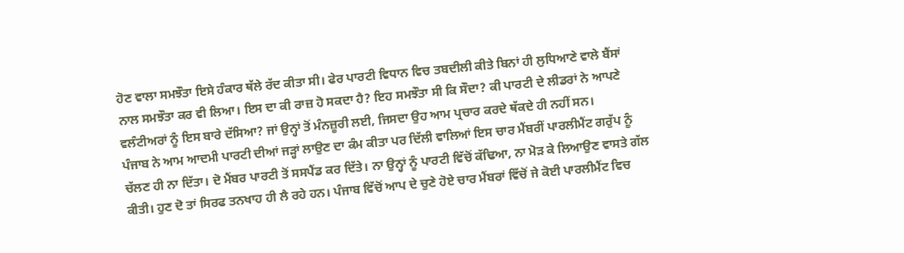ਹੋਣ ਵਾਲਾ ਸਮਝੌਤਾ ਇਸੇ ਹੰਕਾਰ ਥੱਲੇ ਰੱਦ ਕੀਤਾ ਸੀ। ਫੇਰ ਪਾਰਟੀ ਵਿਧਾਨ ਵਿਚ ਤਬਦੀਲੀ ਕੀਤੇ ਬਿਨਾਂ ਹੀ ਲੁਧਿਆਣੇ ਵਾਲੇ ਬੈਂਸਾਂ ਨਾਲ ਸਮਝੌਤਾ ਕਰ ਵੀ ਲਿਆ। ਇਸ ਦਾ ਕੀ ਰਾਜ਼ ਹੋ ਸਕਦਾ ਹੈ? ਇਹ ਸਮਝੌਤਾ ਸੀ ਕਿ ਸੌਦਾ? ਕੀ ਪਾਰਟੀ ਦੇ ਲੀਡਰਾਂ ਨੇ ਆਪਣੇ ਵਲੰਟੀਅਰਾਂ ਨੂੰ ਇਸ ਬਾਰੇ ਦੱਸਿਆ? ਜਾਂ ਉਨ੍ਹਾਂ ਤੋਂ ਮੰਨਜ਼ੂਰੀ ਲਈ, ਜਿਸਦਾ ਉਹ ਆਮ ਪ੍ਰਚਾਰ ਕਰਦੇ ਥੱਕਦੇ ਹੀ ਨਹੀਂ ਸਨ।
ਪੰਜਾਬ ਨੇ ਆਮ ਆਦਮੀ ਪਾਰਟੀ ਦੀਆਂ ਜੜ੍ਹਾਂ ਲਾਉਣ ਦਾ ਕੰਮ ਕੀਤਾ ਪਰ ਦਿੱਲੀ ਵਾਲਿਆਂ ਇਸ ਚਾਰ ਮੈਂਬਰੀਂ ਪਾਰਲੀਮੈਂਟ ਗਰੁੱਪ ਨੂੰ ਚੱਲਣ ਹੀ ਨਾ ਦਿੱਤਾ। ਦੋ ਮੈਂਬਰ ਪਾਰਟੀ ਤੋਂ ਸਸਪੈਂਡ ਕਰ ਦਿੱਤੇ। ਨਾ ਉਨ੍ਹਾਂ ਨੂੰ ਪਾਰਟੀ ਵਿੱਚੋਂ ਕੱਢਿਆ, ਨਾ ਮੋੜ ਕੇ ਲਿਆਉਣ ਵਾਸਤੇ ਗੱਲ ਕੀਤੀ। ਹੁਣ ਦੋ ਤਾਂ ਸਿਰਫ ਤਨਖਾਹ ਹੀ ਲੈ ਰਹੇ ਹਨ। ਪੰਜਾਬ ਵਿੱਚੋਂ ਆਪ ਦੇ ਚੁਣੇ ਹੋਏ ਚਾਰ ਮੈਂਬਰਾਂ ਵਿੱਚੋਂ ਜੇ ਕੋਈ ਪਾਰਲੀਮੈਂਟ ਵਿਚ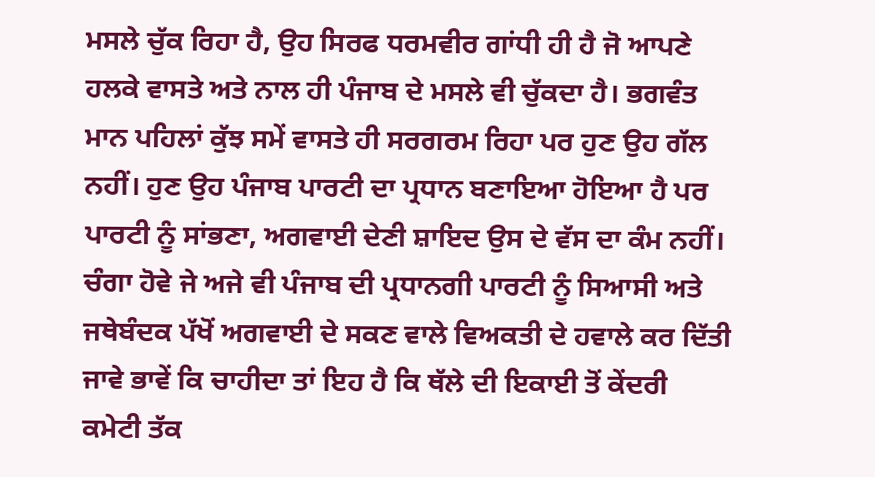ਮਸਲੇ ਚੁੱਕ ਰਿਹਾ ਹੈ, ਉਹ ਸਿਰਫ ਧਰਮਵੀਰ ਗਾਂਧੀ ਹੀ ਹੈ ਜੋ ਆਪਣੇ ਹਲਕੇ ਵਾਸਤੇ ਅਤੇ ਨਾਲ ਹੀ ਪੰਜਾਬ ਦੇ ਮਸਲੇ ਵੀ ਚੁੱਕਦਾ ਹੈ। ਭਗਵੰਤ ਮਾਨ ਪਹਿਲਾਂ ਕੁੱਝ ਸਮੇਂ ਵਾਸਤੇ ਹੀ ਸਰਗਰਮ ਰਿਹਾ ਪਰ ਹੁਣ ਉਹ ਗੱਲ ਨਹੀਂ। ਹੁਣ ਉਹ ਪੰਜਾਬ ਪਾਰਟੀ ਦਾ ਪ੍ਰਧਾਨ ਬਣਾਇਆ ਹੋਇਆ ਹੈ ਪਰ ਪਾਰਟੀ ਨੂੰ ਸਾਂਭਣਾ, ਅਗਵਾਈ ਦੇਣੀ ਸ਼ਾਇਦ ਉਸ ਦੇ ਵੱਸ ਦਾ ਕੰਮ ਨਹੀਂ। ਚੰਗਾ ਹੋਵੇ ਜੇ ਅਜੇ ਵੀ ਪੰਜਾਬ ਦੀ ਪ੍ਰਧਾਨਗੀ ਪਾਰਟੀ ਨੂੰ ਸਿਆਸੀ ਅਤੇ ਜਥੇਬੰਦਕ ਪੱਖੋਂ ਅਗਵਾਈ ਦੇ ਸਕਣ ਵਾਲੇ ਵਿਅਕਤੀ ਦੇ ਹਵਾਲੇ ਕਰ ਦਿੱਤੀ ਜਾਵੇ ਭਾਵੇਂ ਕਿ ਚਾਹੀਦਾ ਤਾਂ ਇਹ ਹੈ ਕਿ ਥੱਲੇ ਦੀ ਇਕਾਈ ਤੋਂ ਕੇਂਦਰੀ ਕਮੇਟੀ ਤੱਕ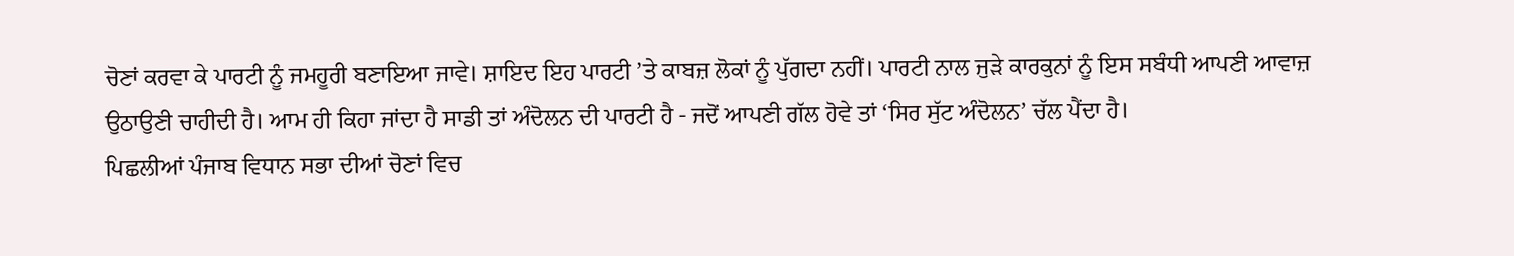ਚੋਣਾਂ ਕਰਵਾ ਕੇ ਪਾਰਟੀ ਨੂੰ ਜਮਹੂਰੀ ਬਣਾਇਆ ਜਾਵੇ। ਸ਼ਾਇਦ ਇਹ ਪਾਰਟੀ ’ਤੇ ਕਾਬਜ਼ ਲੋਕਾਂ ਨੂੰ ਪੁੱਗਦਾ ਨਹੀਂ। ਪਾਰਟੀ ਨਾਲ ਜੁੜੇ ਕਾਰਕੁਨਾਂ ਨੂੰ ਇਸ ਸਬੰਧੀ ਆਪਣੀ ਆਵਾਜ਼ ਉਠਾਉਣੀ ਚਾਹੀਦੀ ਹੈ। ਆਮ ਹੀ ਕਿਹਾ ਜਾਂਦਾ ਹੈ ਸਾਡੀ ਤਾਂ ਅੰਦੋਲਨ ਦੀ ਪਾਰਟੀ ਹੈ - ਜਦੋਂ ਆਪਣੀ ਗੱਲ ਹੋਵੇ ਤਾਂ ‘ਸਿਰ ਸੁੱਟ ਅੰਦੋਲਨ’ ਚੱਲ ਪੈਂਦਾ ਹੈ।
ਪਿਛਲੀਆਂ ਪੰਜਾਬ ਵਿਧਾਨ ਸਭਾ ਦੀਆਂ ਚੋਣਾਂ ਵਿਚ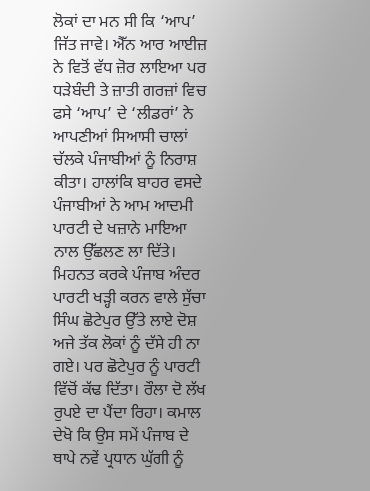ਲੋਕਾਂ ਦਾ ਮਨ ਸੀ ਕਿ ‘ਆਪ’ ਜਿੱਤ ਜਾਵੇ। ਐੱਨ ਆਰ ਆਈਜ਼ ਨੇ ਵਿਤੋਂ ਵੱਧ ਜ਼ੋਰ ਲਾਇਆ ਪਰ ਧੜੇਬੰਦੀ ਤੇ ਜ਼ਾਤੀ ਗਰਜ਼ਾਂ ਵਿਚ ਫਸੇ ‘ਆਪ’ ਦੇ ‘ਲੀਡਰਾਂ’ ਨੇ ਆਪਣੀਆਂ ਸਿਆਸੀ ਚਾਲਾਂ ਚੱਲਕੇ ਪੰਜਾਬੀਆਂ ਨੂੰ ਨਿਰਾਸ਼ ਕੀਤਾ। ਹਾਲਾਂਕਿ ਬਾਹਰ ਵਸਦੇ ਪੰਜਾਬੀਆਂ ਨੇ ਆਮ ਆਦਮੀ ਪਾਰਟੀ ਦੇ ਖਜ਼ਾਨੇ ਮਾਇਆ ਨਾਲ ਉੱਛਲਣ ਲਾ ਦਿੱਤੇ। ਮਿਹਨਤ ਕਰਕੇ ਪੰਜਾਬ ਅੰਦਰ ਪਾਰਟੀ ਖੜ੍ਹੀ ਕਰਨ ਵਾਲੇ ਸੁੱਚਾ ਸਿੰਘ ਛੋਟੇਪੁਰ ਉੱਤੇ ਲਾਏ ਦੋਸ਼ ਅਜੇ ਤੱਕ ਲੋਕਾਂ ਨੂੰ ਦੱਸੇ ਹੀ ਨਾ ਗਏ। ਪਰ ਛੋਟੇਪੁਰ ਨੂੰ ਪਾਰਟੀ ਵਿੱਚੋਂ ਕੱਢ ਦਿੱਤਾ। ਰੌਲਾ ਦੋ ਲੱਖ ਰੁਪਏ ਦਾ ਪੈਂਦਾ ਰਿਹਾ। ਕਮਾਲ ਦੇਖੋ ਕਿ ਉਸ ਸਮੇਂ ਪੰਜਾਬ ਦੇ ਥਾਪੇ ਨਵੇਂ ਪ੍ਰਧਾਨ ਘੁੱਗੀ ਨੂੰ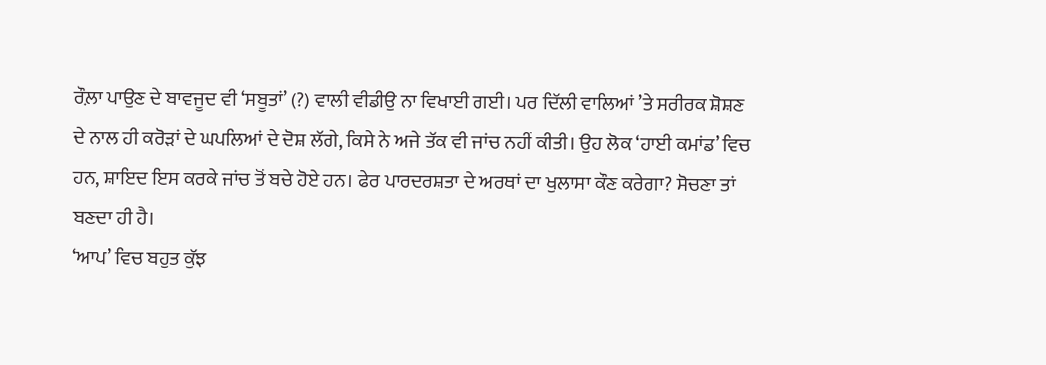ਰੌਲ਼ਾ ਪਾਉਣ ਦੇ ਬਾਵਜੂਦ ਵੀ ‘ਸਬੂਤਾਂ’ (?) ਵਾਲੀ ਵੀਡੀਉ ਨਾ ਵਿਖਾਈ ਗਈ। ਪਰ ਦਿੱਲੀ ਵਾਲਿਆਂ ’ਤੇ ਸਰੀਰਕ ਸ਼ੋਸ਼ਣ ਦੇ ਨਾਲ ਹੀ ਕਰੋੜਾਂ ਦੇ ਘਪਲਿਆਂ ਦੇ ਦੋਸ਼ ਲੱਗੇ, ਕਿਸੇ ਨੇ ਅਜੇ ਤੱਕ ਵੀ ਜਾਂਚ ਨਹੀਂ ਕੀਤੀ। ਉਹ ਲੋਕ ‘ਹਾਈ ਕਮਾਂਡ’ ਵਿਚ ਹਨ, ਸ਼ਾਇਦ ਇਸ ਕਰਕੇ ਜਾਂਚ ਤੋਂ ਬਚੇ ਹੋਏ ਹਨ। ਫੇਰ ਪਾਰਦਰਸ਼ਤਾ ਦੇ ਅਰਥਾਂ ਦਾ ਖੁਲਾਸਾ ਕੌਣ ਕਰੇਗਾ? ਸੋਚਣਾ ਤਾਂ ਬਣਦਾ ਹੀ ਹੈ।
‘ਆਪ’ ਵਿਚ ਬਹੁਤ ਕੁੱਝ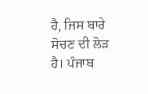ਹੈ, ਜਿਸ ਬਾਰੇ ਸੋਚਣ ਦੀ ਲੋੜ ਹੈ। ਪੰਜਾਬ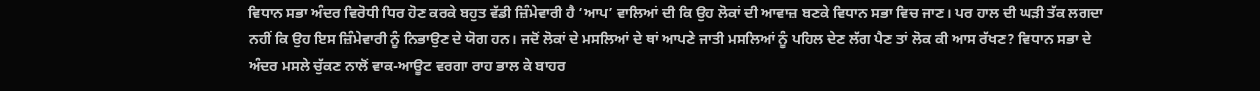ਵਿਧਾਨ ਸਭਾ ਅੰਦਰ ਵਿਰੋਧੀ ਧਿਰ ਹੋਣ ਕਰਕੇ ਬਹੁਤ ਵੱਡੀ ਜ਼ਿੰਮੇਵਾਰੀ ਹੈ ‘ਆਪ’ ਵਾਲਿਆਂ ਦੀ ਕਿ ਉਹ ਲੋਕਾਂ ਦੀ ਆਵਾਜ਼ ਬਣਕੇ ਵਿਧਾਨ ਸਭਾ ਵਿਚ ਜਾਣ। ਪਰ ਹਾਲ ਦੀ ਘੜੀ ਤੱਕ ਲਗਦਾ ਨਹੀਂ ਕਿ ਉਹ ਇਸ ਜ਼ਿੰਮੇਵਾਰੀ ਨੂੰ ਨਿਭਾਉਣ ਦੇ ਯੋਗ ਹਨ। ਜਦੋਂ ਲੋਕਾਂ ਦੇ ਮਸਲਿਆਂ ਦੇ ਥਾਂ ਆਪਣੇ ਜਾਤੀ ਮਸਲਿਆਂ ਨੂੰ ਪਹਿਲ ਦੇਣ ਲੱਗ ਪੈਣ ਤਾਂ ਲੋਕ ਕੀ ਆਸ ਰੱਖਣ? ਵਿਧਾਨ ਸਭਾ ਦੇ ਅੰਦਰ ਮਸਲੇ ਚੁੱਕਣ ਨਾਲੋਂ ਵਾਕ-ਆਊਟ ਵਰਗਾ ਰਾਹ ਭਾਲ ਕੇ ਬਾਹਰ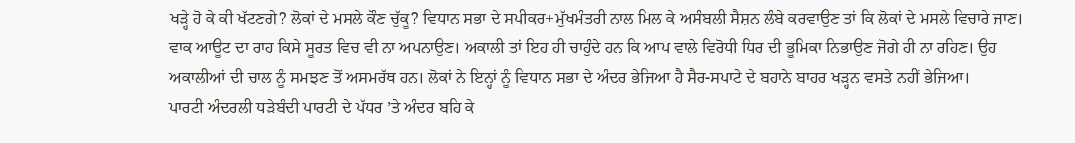ਖੜ੍ਹੇ ਹੋ ਕੇ ਕੀ ਖੱਟਣਗੇ? ਲੋਕਾਂ ਦੇ ਮਸਲੇ ਕੌਣ ਚੁੱਕੂ? ਵਿਧਾਨ ਸਭਾ ਦੇ ਸਪੀਕਰ+ਮੁੱਖਮੰਤਰੀ ਨਾਲ ਮਿਲ ਕੇ ਅਸੰਬਲੀ ਸੈਸ਼ਨ ਲੰਬੇ ਕਰਵਾਉਣ ਤਾਂ ਕਿ ਲੋਕਾਂ ਦੇ ਮਸਲੇ ਵਿਚਾਰੇ ਜਾਣ। ਵਾਕ ਆਊਟ ਦਾ ਰਾਹ ਕਿਸੇ ਸੂਰਤ ਵਿਚ ਵੀ ਨਾ ਅਪਨਾਉਣ। ਅਕਾਲੀ ਤਾਂ ਇਹ ਹੀ ਚਾਹੁੰਦੇ ਹਨ ਕਿ ਆਪ ਵਾਲੇ ਵਿਰੋਧੀ ਧਿਰ ਦੀ ਭੂਮਿਕਾ ਨਿਭਾਉਣ ਜੋਗੇ ਹੀ ਨਾ ਰਹਿਣ। ਉਹ ਅਕਾਲੀਆਂ ਦੀ ਚਾਲ ਨੂੰ ਸਮਝਣ ਤੋਂ ਅਸਮਰੱਥ ਹਨ। ਲੋਕਾਂ ਨੇ ਇਨ੍ਹਾਂ ਨੂੰ ਵਿਧਾਨ ਸਭਾ ਦੇ ਅੰਦਰ ਭੇਜਿਆ ਹੈ ਸੈਰ-ਸਪਾਟੇ ਦੇ ਬਹਾਨੇ ਬਾਹਰ ਖੜ੍ਹਨ ਵਸਤੇ ਨਹੀਂ ਭੇਜਿਆ।
ਪਾਰਟੀ ਅੰਦਰਲੀ ਧੜੇਬੰਦੀ ਪਾਰਟੀ ਦੇ ਪੱਧਰ ’ਤੇ ਅੰਦਰ ਬਹਿ ਕੇ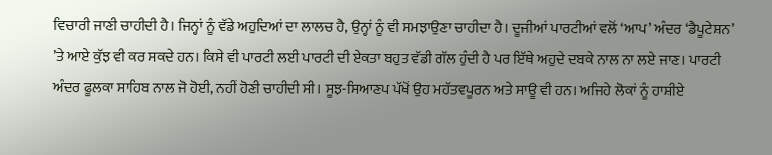ਵਿਚਾਰੀ ਜਾਣੀ ਚਾਹੀਦੀ ਹੈ। ਜਿਨ੍ਹਾਂ ਨੂੰ ਵੱਡੇ ਅਹੁਦਿਆਂ ਦਾ ਲਾਲਚ ਹੈ, ਉਨ੍ਹਾਂ ਨੂੰ ਵੀ ਸਮਝਾਉਣਾ ਚਾਹੀਦਾ ਹੈ। ਦੂਜੀਆਂ ਪਾਰਟੀਆਂ ਵਲੋਂ ‘ਆਪ’ ਅੰਦਰ ‘ਡੈਪੂਟੇਸ਼ਨ’ ’ਤੇ ਆਏ ਕੁੱਝ ਵੀ ਕਰ ਸਕਦੇ ਹਨ। ਕਿਸੇ ਵੀ ਪਾਰਟੀ ਲਈ ਪਾਰਟੀ ਦੀ ਏਕਤਾ ਬਹੁਤ ਵੱਡੀ ਗੱਲ ਹੁੰਦੀ ਹੈ ਪਰ ਇੱਥੇ ਅਹੁਦੇ ਦਬਕੇ ਨਾਲ ਨਾ ਲਏ ਜਾਣ। ਪਾਰਟੀ ਅੰਦਰ ਫੂਲਕਾ ਸਾਹਿਬ ਨਾਲ ਜੋ ਹੋਈ, ਨਹੀਂ ਹੋਣੀ ਚਾਹੀਦੀ ਸੀ। ਸੂਝ-ਸਿਆਣਪ ਪੱਖੋਂ ਉਹ ਮਹੱਤਵਪੂਰਨ ਅਤੇ ਸਾਊ ਵੀ ਹਨ। ਅਜਿਹੇ ਲੋਕਾਂ ਨੂੰ ਹਾਸ਼ੀਏ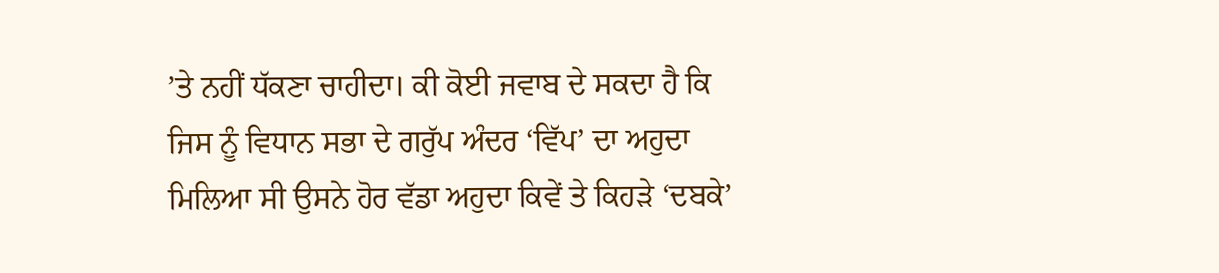’ਤੇ ਨਹੀਂ ਧੱਕਣਾ ਚਾਹੀਦਾ। ਕੀ ਕੋਈ ਜਵਾਬ ਦੇ ਸਕਦਾ ਹੈ ਕਿ ਜਿਸ ਨੂੰ ਵਿਧਾਨ ਸਭਾ ਦੇ ਗਰੁੱਪ ਅੰਦਰ ‘ਵਿੱਪ’ ਦਾ ਅਹੁਦਾ ਮਿਲਿਆ ਸੀ ਉਸਨੇ ਹੋਰ ਵੱਡਾ ਅਹੁਦਾ ਕਿਵੇਂ ਤੇ ਕਿਹੜੇ ‘ਦਬਕੇ’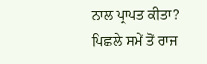ਨਾਲ ਪ੍ਰਾਪਤ ਕੀਤਾ?
ਪਿਛਲੇ ਸਮੇਂ ਤੋਂ ਰਾਜ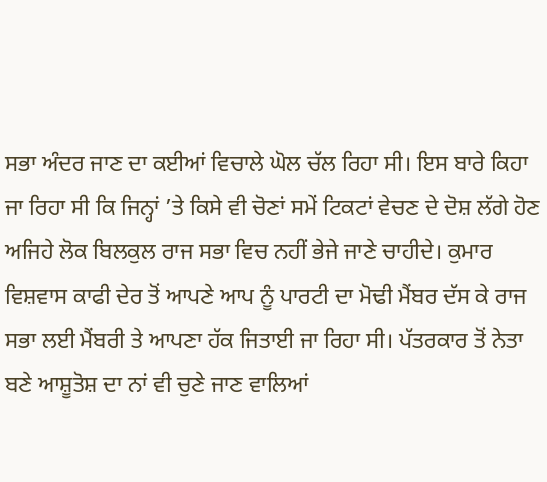ਸਭਾ ਅੰਦਰ ਜਾਣ ਦਾ ਕਈਆਂ ਵਿਚਾਲੇ ਘੋਲ ਚੱਲ ਰਿਹਾ ਸੀ। ਇਸ ਬਾਰੇ ਕਿਹਾ ਜਾ ਰਿਹਾ ਸੀ ਕਿ ਜਿਨ੍ਹਾਂ ’ਤੇ ਕਿਸੇ ਵੀ ਚੋਣਾਂ ਸਮੇਂ ਟਿਕਟਾਂ ਵੇਚਣ ਦੇ ਦੋਸ਼ ਲੱਗੇ ਹੋਣ ਅਜਿਹੇ ਲੋਕ ਬਿਲਕੁਲ ਰਾਜ ਸਭਾ ਵਿਚ ਨਹੀਂ ਭੇਜੇ ਜਾਣੇ ਚਾਹੀਦੇ। ਕੁਮਾਰ ਵਿਸ਼ਵਾਸ ਕਾਫੀ ਦੇਰ ਤੋਂ ਆਪਣੇ ਆਪ ਨੂੰ ਪਾਰਟੀ ਦਾ ਮੋਢੀ ਮੈਂਬਰ ਦੱਸ ਕੇ ਰਾਜ ਸਭਾ ਲਈ ਮੈਂਬਰੀ ਤੇ ਆਪਣਾ ਹੱਕ ਜਿਤਾਈ ਜਾ ਰਿਹਾ ਸੀ। ਪੱਤਰਕਾਰ ਤੋਂ ਨੇਤਾ ਬਣੇ ਆਸ਼ੂਤੋਸ਼ ਦਾ ਨਾਂ ਵੀ ਚੁਣੇ ਜਾਣ ਵਾਲਿਆਂ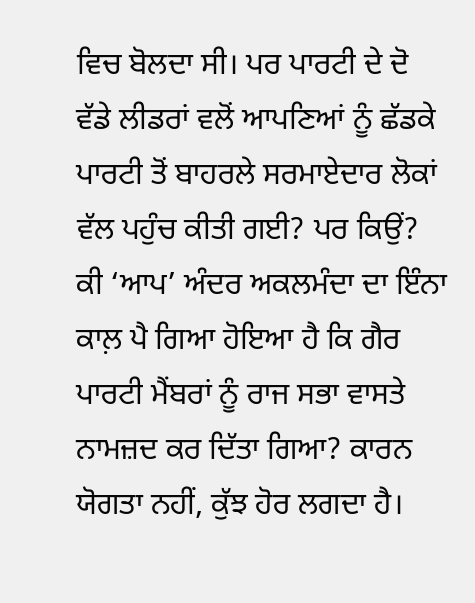ਵਿਚ ਬੋਲਦਾ ਸੀ। ਪਰ ਪਾਰਟੀ ਦੇ ਦੋ ਵੱਡੇ ਲੀਡਰਾਂ ਵਲੋਂ ਆਪਣਿਆਂ ਨੂੰ ਛੱਡਕੇ ਪਾਰਟੀ ਤੋਂ ਬਾਹਰਲੇ ਸਰਮਾਏਦਾਰ ਲੋਕਾਂ ਵੱਲ ਪਹੁੰਚ ਕੀਤੀ ਗਈ? ਪਰ ਕਿਉਂ? ਕੀ ‘ਆਪ’ ਅੰਦਰ ਅਕਲਮੰਦਾ ਦਾ ਇੰਨਾ ਕਾਲ਼ ਪੈ ਗਿਆ ਹੋਇਆ ਹੈ ਕਿ ਗੈਰ ਪਾਰਟੀ ਮੈਂਬਰਾਂ ਨੂੰ ਰਾਜ ਸਭਾ ਵਾਸਤੇ ਨਾਮਜ਼ਦ ਕਰ ਦਿੱਤਾ ਗਿਆ? ਕਾਰਨ ਯੋਗਤਾ ਨਹੀਂ, ਕੁੱਝ ਹੋਰ ਲਗਦਾ ਹੈ।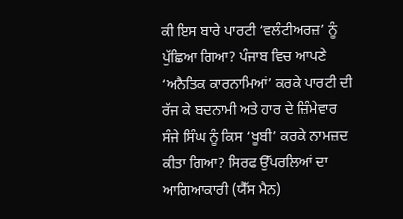ਕੀ ਇਸ ਬਾਰੇ ਪਾਰਟੀ ‘ਵਲੰਟੀਅਰਜ਼’ ਨੂੰ ਪੁੱਛਿਆ ਗਿਆ? ਪੰਜਾਬ ਵਿਚ ਆਪਣੇ ‘ਅਨੈਤਿਕ ਕਾਰਨਾਮਿਆਂ’ ਕਰਕੇ ਪਾਰਟੀ ਦੀ ਰੱਜ ਕੇ ਬਦਨਾਮੀ ਅਤੇ ਹਾਰ ਦੇ ਜ਼ਿੰਮੇਵਾਰ ਸੰਜੇ ਸਿੰਘ ਨੂੰ ਕਿਸ ‘ਖੂਬੀ’ ਕਰਕੇ ਨਾਮਜ਼ਦ ਕੀਤਾ ਗਿਆ? ਸਿਰਫ ਉੱਪਰਲਿਆਂ ਦਾ ਆਗਿਆਕਾਰੀ (ਯੈੱਸ ਮੈਨ)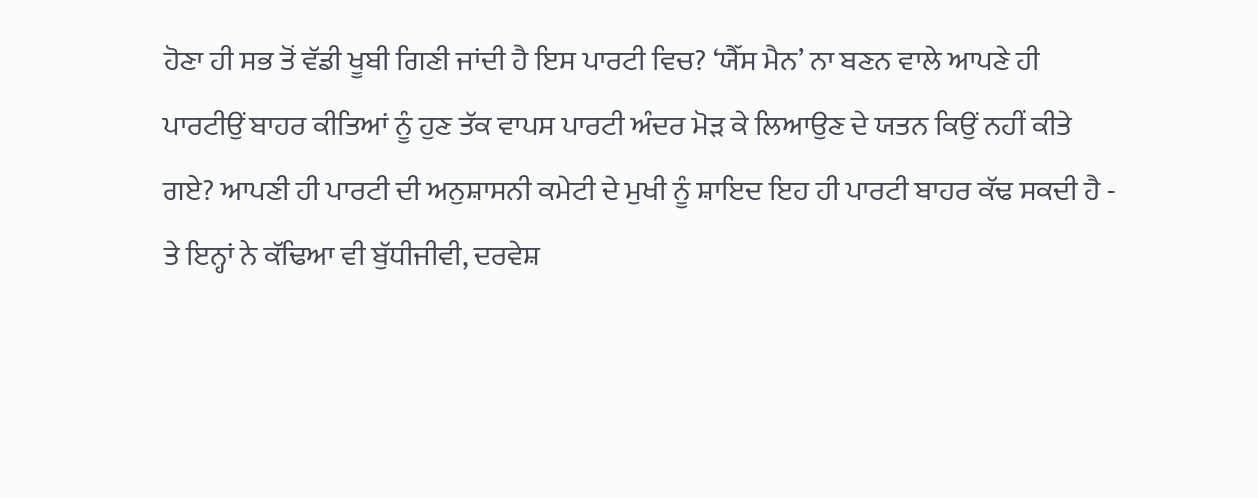ਹੋਣਾ ਹੀ ਸਭ ਤੋਂ ਵੱਡੀ ਖੂਬੀ ਗਿਣੀ ਜਾਂਦੀ ਹੈ ਇਸ ਪਾਰਟੀ ਵਿਚ? ‘ਯੈੱਸ ਮੈਨ’ ਨਾ ਬਣਨ ਵਾਲੇ ਆਪਣੇ ਹੀ ਪਾਰਟੀਉਂ ਬਾਹਰ ਕੀਤਿਆਂ ਨੂੰ ਹੁਣ ਤੱਕ ਵਾਪਸ ਪਾਰਟੀ ਅੰਦਰ ਮੋੜ ਕੇ ਲਿਆਉਣ ਦੇ ਯਤਨ ਕਿਉਂ ਨਹੀਂ ਕੀਤੇ ਗਏ? ਆਪਣੀ ਹੀ ਪਾਰਟੀ ਦੀ ਅਨੁਸ਼ਾਸਨੀ ਕਮੇਟੀ ਦੇ ਮੁਖੀ ਨੂੰ ਸ਼ਾਇਦ ਇਹ ਹੀ ਪਾਰਟੀ ਬਾਹਰ ਕੱਢ ਸਕਦੀ ਹੈ - ਤੇ ਇਨ੍ਹਾਂ ਨੇ ਕੱਢਿਆ ਵੀ ਬੁੱਧੀਜੀਵੀ, ਦਰਵੇਸ਼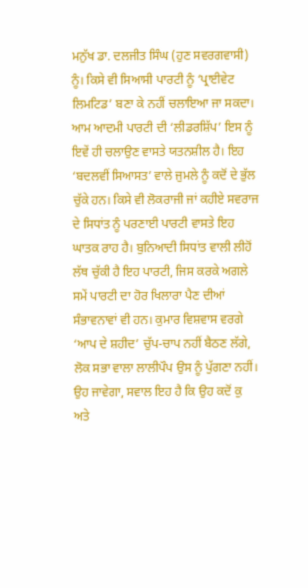ਮਨੁੱਖ ਡਾ. ਦਲਜੀਤ ਸਿੰਘ (ਹੁਣ ਸਵਰਗਵਾਸੀ) ਨੂੰ। ਕਿਸੇ ਵੀ ਸਿਆਸੀ ਪਾਰਟੀ ਨੂੰ ‘ਪ੍ਰਾਈਵੇਟ ਲਿਮਟਿਡ’ ਬਣਾ ਕੇ ਨਹੀਂ ਚਲਾਇਆ ਜਾ ਸਕਦਾ। ਆਮ ਆਦਮੀ ਪਾਰਟੀ ਦੀ ‘ਲੀਡਰਸ਼ਿੱਪ’ ਇਸ ਨੂੰ ਇਵੇਂ ਹੀ ਚਲਾਉਣ ਵਾਸਤੇ ਯਤਨਸ਼ੀਲ ਹੈ। ਇਹ ‘ਬਦਲਵੀਂ ਸਿਆਸਤ’ ਵਾਲੇ ਜੁਮਲੇ ਨੂੰ ਕਦੋਂ ਦੇ ਭੁੱਲ ਚੁੱਕੇ ਹਨ। ਕਿਸੇ ਵੀ ਲੋਕਰਾਜੀ ਜਾਂ ਕਹੀਏ ਸਵਰਾਜ ਦੇ ਸਿਧਾਂਤ ਨੂੰ ਪਰਣਾਈ ਪਾਰਟੀ ਵਾਸਤੇ ਇਹ ਘਾਤਕ ਰਾਹ ਹੈ। ਬੁਨਿਆਦੀ ਸਿਧਾਂਤ ਵਾਲੀ ਲੀਹੋਂ ਲੱਥ ਚੁੱਕੀ ਹੈ ਇਹ ਪਾਰਟੀ, ਜਿਸ ਕਰਕੇ ਅਗਲੇ ਸਮੇਂ ਪਾਰਟੀ ਦਾ ਹੋਰ ਖਿਲਾਰਾ ਪੈਣ ਦੀਆਂ ਸੰਭਾਵਨਾਵਾਂ ਵੀ ਹਨ। ਕੁਮਾਰ ਵਿਸ਼ਵਾਸ ਵਰਗੇ ‘ਆਪ ਦੇ ਸ਼ਹੀਦ’ ਚੁੱਪ-ਚਾਪ ਨਹੀਂ ਬੈਠਣ ਲੱਗੇ, ਲੋਕ ਸਭਾ ਵਾਲਾ ਲਾਲੀਪੌਪ ਉਸ ਨੂੰ ਪੁੱਗਣਾ ਨਹੀਂ। ਉਹ ਜਾਵੇਗਾ, ਸਵਾਲ ਇਹ ਹੈ ਕਿ ਉਹ ਕਦੋਂ ਕੁ ਅਤੇ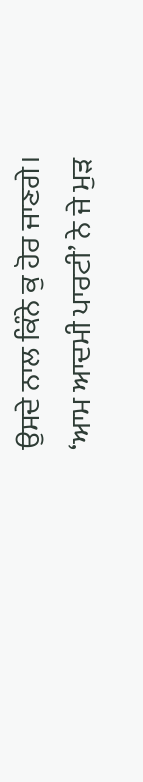ਉਸਦੇ ਨਾਲ ਕਿੰਨੇ ਕੁ ਹੋਰ ਜਾਣਗੇ।
‘ਆਮ ਆਦਮੀ ਪਾਰਟੀ’ ਨੇ ਜੇ ਮੁੜ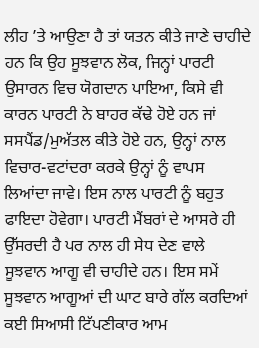ਲੀਹ ’ਤੇ ਆਉਣਾ ਹੈ ਤਾਂ ਯਤਨ ਕੀਤੇ ਜਾਣੇ ਚਾਹੀਦੇ ਹਨ ਕਿ ਉਹ ਸੂਝਵਾਨ ਲੋਕ, ਜਿਨ੍ਹਾਂ ਪਾਰਟੀ ਉਸਾਰਨ ਵਿਚ ਯੋਗਦਾਨ ਪਾਇਆ, ਕਿਸੇ ਵੀ ਕਾਰਨ ਪਾਰਟੀ ਨੇ ਬਾਹਰ ਕੱਢੇ ਹੋਏ ਹਨ ਜਾਂ ਸਸਪੈਂਡ/ਮੁਅੱਤਲ ਕੀਤੇ ਹੋਏ ਹਨ, ਉਨ੍ਹਾਂ ਨਾਲ ਵਿਚਾਰ-ਵਟਾਂਦਰਾ ਕਰਕੇ ਉਨ੍ਹਾਂ ਨੂੰ ਵਾਪਸ ਲਿਆਂਦਾ ਜਾਵੇ। ਇਸ ਨਾਲ ਪਾਰਟੀ ਨੂੰ ਬਹੁਤ ਫਾਇਦਾ ਹੋਵੇਗਾ। ਪਾਰਟੀ ਮੈਂਬਰਾਂ ਦੇ ਆਸਰੇ ਹੀ ਉੱਸਰਦੀ ਹੈ ਪਰ ਨਾਲ ਹੀ ਸੇਧ ਦੇਣ ਵਾਲੇ ਸੂਝਵਾਨ ਆਗੂ ਵੀ ਚਾਹੀਦੇ ਹਨ। ਇਸ ਸਮੇਂ ਸੂਝਵਾਨ ਆਗੂਆਂ ਦੀ ਘਾਟ ਬਾਰੇ ਗੱਲ ਕਰਦਿਆਂ ਕਈ ਸਿਆਸੀ ਟਿੱਪਣੀਕਾਰ ਆਮ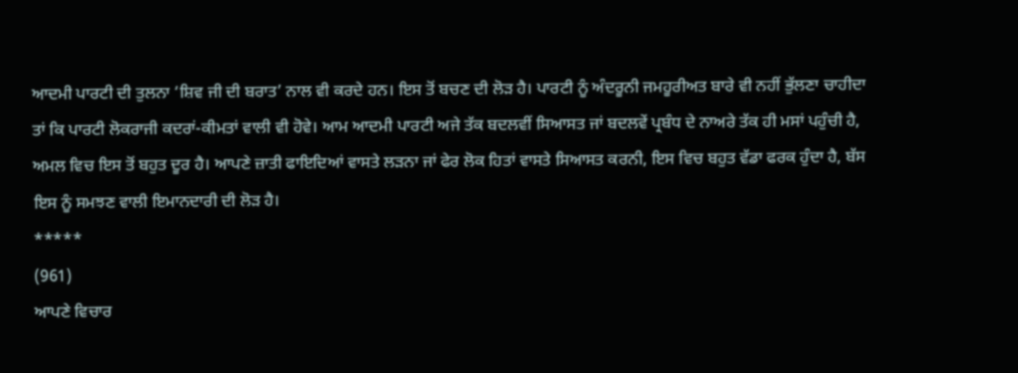ਆਦਮੀ ਪਾਰਟੀ ਦੀ ਤੁਲਨਾ ‘ਸ਼ਿਵ ਜੀ ਦੀ ਬਰਾਤ’ ਨਾਲ ਵੀ ਕਰਦੇ ਹਨ। ਇਸ ਤੋਂ ਬਚਣ ਦੀ ਲੋੜ ਹੈ। ਪਾਰਟੀ ਨੂੰ ਅੰਦਰੂਨੀ ਜਮਹੂਰੀਅਤ ਬਾਰੇ ਵੀ ਨਹੀਂ ਭੁੱਲਣਾ ਚਾਹੀਦਾ ਤਾਂ ਕਿ ਪਾਰਟੀ ਲੋਕਰਾਜੀ ਕਦਰਾਂ-ਕੀਮਤਾਂ ਵਾਲੀ ਵੀ ਹੋਵੇ। ਆਮ ਆਦਮੀ ਪਾਰਟੀ ਅਜੇ ਤੱਕ ਬਦਲਵੀਂ ਸਿਆਸਤ ਜਾਂ ਬਦਲਵੇਂ ਪ੍ਰਬੰਧ ਦੇ ਨਾਅਰੇ ਤੱਕ ਹੀ ਮਸਾਂ ਪਹੁੰਚੀ ਹੈ, ਅਮਲ ਵਿਚ ਇਸ ਤੋਂ ਬਹੁਤ ਦੂਰ ਹੈ। ਆਪਣੇ ਜ਼ਾਤੀ ਫਾਇਦਿਆਂ ਵਾਸਤੇ ਲੜਨਾ ਜਾਂ ਫੇਰ ਲੋਕ ਹਿਤਾਂ ਵਾਸਤੇ ਸਿਆਸਤ ਕਰਨੀ, ਇਸ ਵਿਚ ਬਹੁਤ ਵੱਡਾ ਫਰਕ ਹੁੰਦਾ ਹੈ, ਬੱਸ ਇਸ ਨੂੰ ਸਮਝਣ ਵਾਲੀ ਇਮਾਨਦਾਰੀ ਦੀ ਲੋੜ ਹੈ।
*****
(961)
ਆਪਣੇ ਵਿਚਾਰ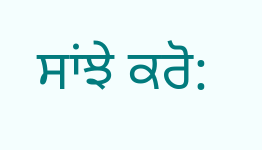ਸਾਂਝੇ ਕਰੋ: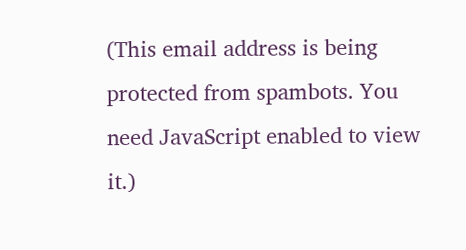(This email address is being protected from spambots. You need JavaScript enabled to view it.)